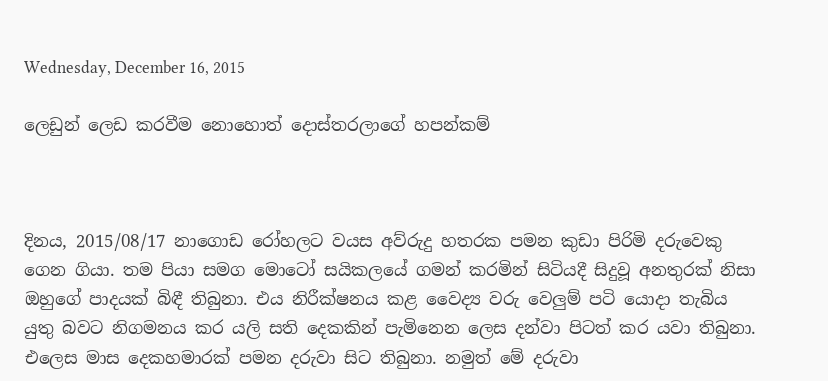Wednesday, December 16, 2015

ලෙඩුන් ලෙඩ කරවීම නොහොත් දොස්තරලාගේ හපන්කම්



දිනය, 2015/08/17 නාගොඩ රෝහලට වයස අව්රුදු හතරක පමන කුඩා පිරිමි දරුවෙකු ගෙන ගියා. තම පියා සමග මොටෝ සයිකලයේ ගමන් කරමින් සිටියදී සිදුවූ අනතුරක් නිසා ඔහුගේ පාදයක් බිඳී තිබුනා. එය නිරීක්ෂනය කළ වෛද්‍ය වරු වෙලුම් පටි යොදා තැබිය යුතු බවට නිගමනය කර යලි සති දෙකකින් පැමිනෙන ලෙස දන්වා පිටත් කර යවා තිබුනා. එලෙස මාස දෙකහමාරක් පමන දරුවා සිට තිබුනා. නමුත් මේ දරුවා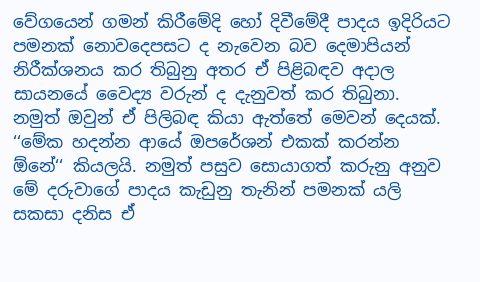වේගයෙන් ගමන් කිරීමේදි හෝ දිවීමේදී පාදය ඉදිරියට පමනක් නොවදෙපසට ද නැවෙන බව දෙමාපියන් නිරීක්ශනය කර තිබුනු අතර ඒ පිළිබඳව අදාල සායනයේ වෛද්‍ය වරුන් ද දැනුවත් කර තිබුනා. නමුත් ඔවුන් ඒ පිලිබඳ කියා ඇත්තේ මෙවන් දෙයක්. ‘‘මේක හදන්න ආයේ ඔපරේශන් එකක් කරන්න ඕනේ‘‘ කියලයි. නමුත් පසුව සොයාගත් කරුනු අනුව මේ දරුවාගේ පාදය කැඩුනු තැනින් පමනක් යලි සකසා දනිස ඒ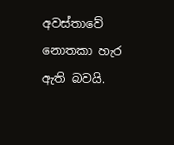අවස්තාවේ නොතකා හැර ඇති බවයි.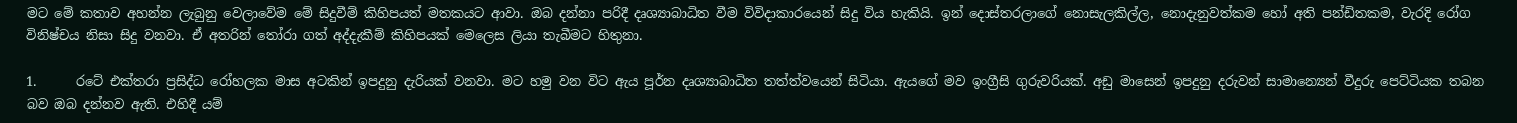මට මේ කතාව අහන්න ලැබුනු වෙලාවේම මේ සිදුවීම් කිහිපයත් මතකයට ආවා. ඔබ දන්නා පරිදී දෘශ්‍යාබාධිත වීම විවිදාකාරයෙන් සිදු විය හැකියි. ඉන් දොස්තරලාගේ නොසැලකිල්ල, නොදැනුවත්කම හෝ අති පන්ඩිතකම, වැරදි රෝග විනිෂ්චය නිසා සිදු වනවා. ඒ අතරින් තෝරා ගත් අද්දැකීම් කිහිපයක් මෙලෙස ලියා තැබීමට හිතුනා.

1.      රටේ එක්තරා ප්‍රසිද්ධ රෝහලක මාස අටකින් ඉපදුනු දැරියක් වනවා. මට හමු වන විට ඇය පූර්න දෘශ්‍යාබාධිත තත්ත්වයෙන් සිටියා. ඇයගේ මව ඉංග්‍රීසි ගුරුවරියක්. අඩු මාසෙන් ඉපදුනු දරුවන් සාමාන්‍යෙන් වීදුරු පෙට්ටියක තබන බව ඔබ දන්නව ඇති. එහිදී යම්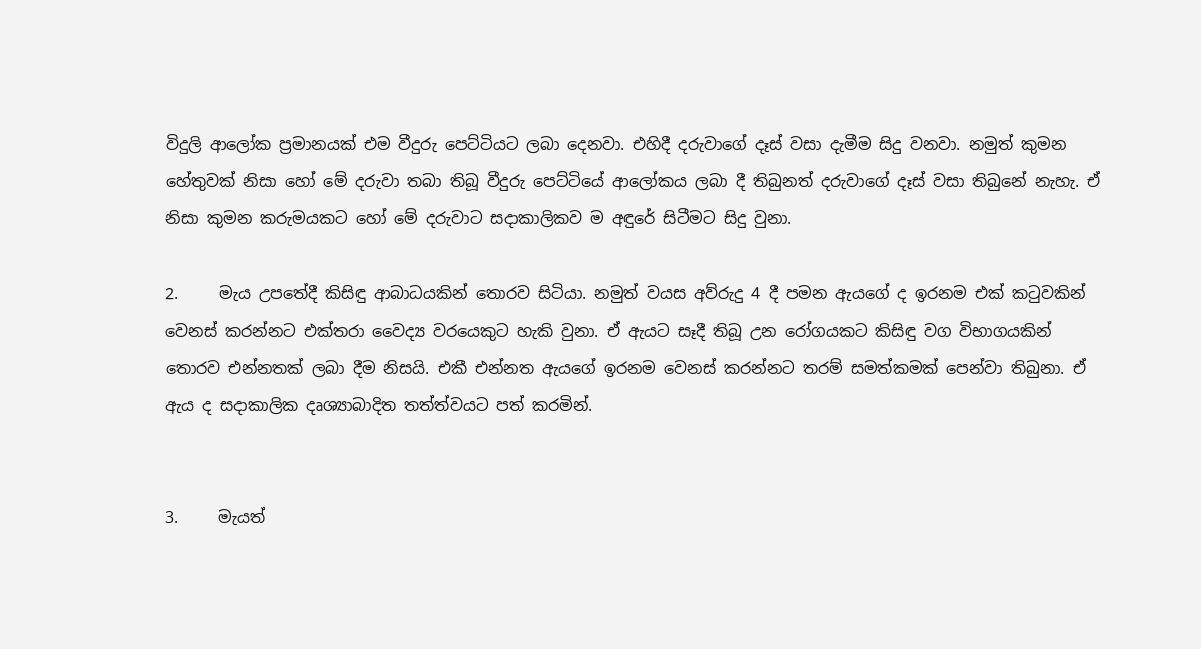විදුලි ආලෝක ප්‍රමානයක් එම වීදුරු පෙට්ටියට ලබා දෙනවා. එහිදී දරුවාගේ දෑස් වසා දැමීම සිදු වනවා. නමුත් කුමන හේතුවක් නිසා හෝ මේ දරුවා තබා තිබූ වීදුරු පෙට්ටියේ ආලෝකය ලබා දී තිබුනත් දරුවාගේ දෑස් වසා තිබුනේ නැහැ. ඒ නිසා කුමන කරුමයකට හෝ මේ දරුවාට සදාකාලිකව ම අඳුරේ සිටීමට සිදු වුනා.

2.     මැය උපතේදී කිසිඳු ආබාධයකින් තොරව සිටියා. නමුත් වයස අව්රුදු 4 දී පමන ඇයගේ ද ඉරනම එක් කටුවකින් වෙනස් කරන්නට එක්තරා වෛද්‍ය වරයෙකුට හැකි වුනා. ඒ ඇයට සෑදී තිබූ උන රෝගයකට කිසිඳු වග විභාගයකින් තොරව එන්නතක් ලබා දීම නිසයි. එකී එන්නත ඇයගේ ඉරනම වෙනස් කරන්නට තරම් සමත්කමක් පෙන්වා තිබුනා. ඒ ඇය ද සදාකාලික දෘශ්‍යාබාදිත තත්ත්වයට පත් කරමින්.


3.     මැයත්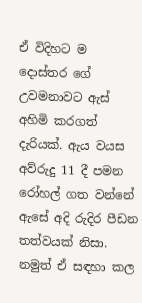ඒ විදිහට ම දොස්තර ගේ උවමනාවට ඇස් අහිමි කරගත් දැරියක්. ඇය වයස අව්රුදු 11 දී පමන රෝහල් ගත වන්නේ ඇසේ අදි රුදිර පීඩන තත්වයක් නිසා. නමුත් ඒ සඳහා කල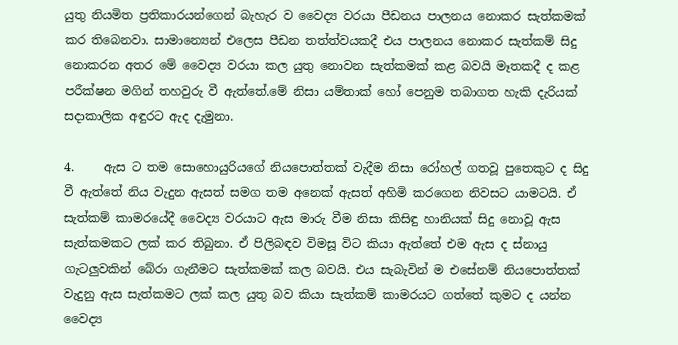යුතු නියමිත ප්‍රතිකාරයන්ගෙන් බැහැර ව වෛද්‍ය වරයා පීඩනය පාලනය නොකර සැත්කමක් කර තිබෙනවා. සාමාන්‍යෙන් එලෙස පීඩන තත්ත්වයකදී එය පාලනය නොකර සැත්කම් සිදු නොකරන අතර මේ වෛද්‍ය වරයා කල යුතු නොවන සැත්කමක් කළ බවයි මෑතකදී ද කළ පරීක්ෂන මගින් තහවුරු වී ඇත්තේ.මේ නිසා යම්තාක් හෝ පෙනුම තබාගත හැකි දැරියක් සදාකාලික අඳුරට ඇද දැමුනා.

4.     ඇස ට තම සොහොයුරියගේ නියපොත්තක් වැදීම නිසා රෝහල් ගතවූ පුතෙකුට ද සිදු වී ඇත්තේ නිය වැදුන ඇසත් සමග තම අනෙක් ඇසත් අහිමි කරගෙන නිවසට යාමටයි. ඒ සැත්කම් කාමරයේදී වෛද්‍ය වරයාට ඇස මාරු වීම නිසා කිසිඳු හානියක් සිදු නොවූ ඇස සැත්කමකට ලක් කර තිබුනා. ඒ පිලිබඳව විමසූ විට කියා ඇත්තේ එම ඇස ද ස්නායු ගැටලුවකින් බේරා ගැනීමට සැත්කමක් කල බවයි. එය සැබැවින් ම එසේනම් නියපොත්තක් වැදුනු ඇස සැත්කමට ලක් කල යුතු බව කියා සැත්කම් කාමරයට ගත්තේ කුමට ද යන්න වෛද්‍ය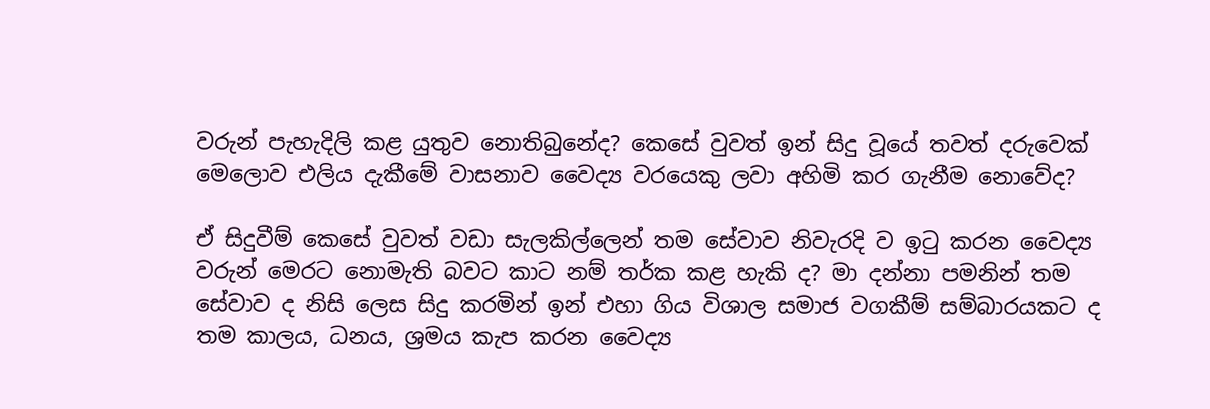වරුන් පැහැදිලි කළ යුතුව නොතිබුනේද? කෙසේ වුවත් ඉන් සිදු වූයේ තවත් දරුවෙක් මෙලොව එලිය දැකීමේ වාසනාව වෛද්‍ය වරයෙකු ලවා අහිමි කර ගැනීම නොවේද?

ඒ සිදුවීම් කෙසේ වුවත් වඩා සැලකිල්ලෙන් තම සේවාව නිවැරදි ව ඉටු කරන වෛද්‍ය වරුන් මෙරට නොමැති බවට කාට නම් තර්ක කළ හැකි ද? මා දන්නා පමනින් තම සේවාව ද නිසි ලෙස සිදු කරමින් ඉන් එහා ගිය විශාල සමාජ වගකීම් සම්බාරයකට ද තම කාලය, ධනය, ශ්‍රමය කැප කරන වෛද්‍ය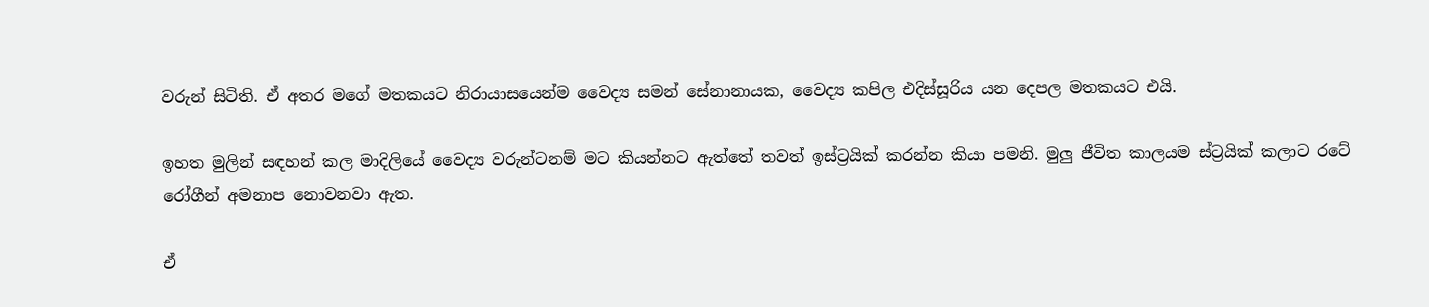වරුන් සිටිති. ඒ අතර මගේ මතකයට නිරායාසයෙන්ම වෛද්‍ය සමන් සේනානායක, වෛද්‍ය කපිල එදිස්සූරිය යන දෙපල මතකයට එයි.

ඉහත මුලින් සඳහන් කල මාදිලියේ වෛද්‍ය වරුන්ටනම් මට කියන්නට ඇත්තේ තවත් ඉස්ට්‍රයික් කරන්න කියා පමනි. මුලු ජීවිත කාලයම ස්ට්‍රයික් කලාට රටේ රෝගීන් අමනාප නොවනවා ඇත.

ඒ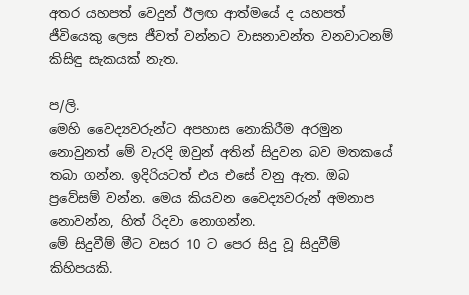අතර යහපත් වෙදුන් ඊලඟ ආත්මයේ ද යහපත් ජීවියෙකු ලෙස ජීවත් වන්නට වාසනාවන්ත වනවාටනම් කිසිඳු සැකයක් නැත.

ප/ලි.
මෙහි වෛද්‍යවරුන්ට අපහාස නොකිරීම අරමුන නොවුනත් මේ වැරදි ඔවුන් අතින් සිදුවන බව මතකයේ තබා ගන්න. ඉදිරියටත් එය එසේ වනු ඇත. ඔබ ප්‍රවේසම් වන්න. මෙය කියවන වෛද්‍යවරුන් අමනාප නොවන්න, හිත් රිදවා නොගන්න.
මේ සිදුවීම් මීට වසර 10 ට පෙර සිදු වූ සිදුවීම් කිහිපයකි.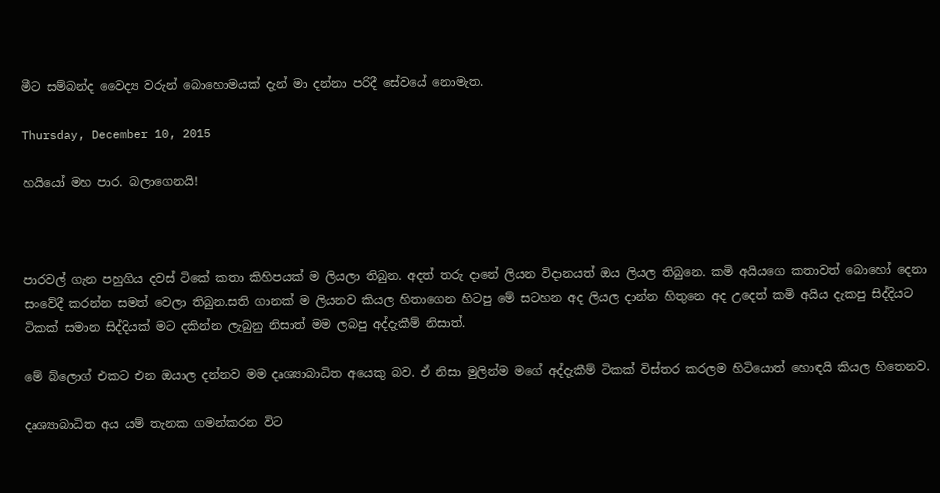මීට සම්බන්ද වෛද්‍ය වරුන් බොහොමයක් දැන් මා දන්නා පරිදී සේවයේ නොමැත.

Thursday, December 10, 2015

හයියෝ මහ පාර. බලාගෙනයි!



පාරවල් ගැන පහුගිය දවස් ටිකේ කතා කිහිපයක් ම ලියලා තිබුන. අදත් තරු දානේ ලියන විදානයත් ඔය ලියල තිබුනෙ. කමි අයියගෙ කතාවත් බොහෝ දෙනා සංවේදී කරන්න සමත් වෙලා තිබුන.සති ගානක් ම ලියනව කියල හිතාගෙන හිටපු මේ සටහන අද ලියල දාන්න හිතුනෙ අද උදෙත් කමි අයිය දැකපු සිද්දියට ටිකක් සමාන සිද්දියක් මට දකින්න ලැබුනු නිසාත් මම ලබපු අද්දැකීම් නිසාත්.

මේ බ්ලොග් එකට එන ඔයාල දන්නව මම දෘශ්‍යාබාධිත අයෙකු බව. ඒ නිසා මුලින්ම මගේ අද්දැකීම් ටිකක් විස්තර කරලම හිටියොත් හොඳයි කියල හිතෙනව.

දෘශ්‍යාබාධිත අය යම් තැනක ගමන්කරන විට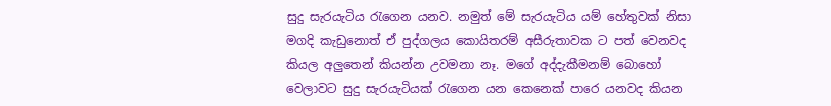සුදු සැරයැටිය රැගෙන යනව. නමුත් මේ සැරයැටිය යම් හේතුවක් නිසා මගදි කැඩුනොත් ඒ පුද්ගලය කොයිතරම් අසීරුතාවක ට පත් වෙනවද කියල අලුතෙන් කියන්න උවමනා නෑ. මගේ අද්දැකීමනම් බොහෝ වෙලාවට සුදු සැරයැටියක් රැගෙන යන කෙනෙක් පාරෙ යනවද කියන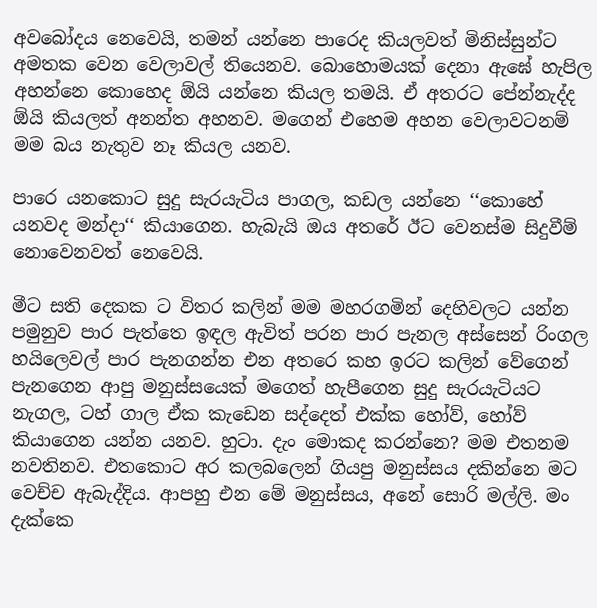අවබෝදය නෙවෙයි, තමන් යන්නෙ පාරෙද කියලවත් මිනිස්සුන්ට අමතක වෙන වෙලාවල් තියෙනව. බොහොමයක් දෙනා ඇඝේ හැපිල අහන්නෙ කොහෙද ඕයි යන්නෙ කියල තමයි. ඒ අතරට පේන්නැද්ද ඕයි කියලත් අනන්ත අහනව. මගෙන් එහෙම අහන වෙලාවටනම් මම බය නැතුව නෑ කියල යනව.

පාරෙ යනකොට සුදු සැරයැටිය පාගල, කඩල යන්නෙ ‘‘කොහේ යනවද මන්දා‘‘ කියාගෙන. හැබැයි ඔය අතරේ ඊට වෙනස්ම සිදුවීම් නොවෙනවත් නෙවෙයි.

මීට සති දෙකක ට විතර කලින් මම මහරගමින් දෙහිවලට යන්න පමුනුව පාර පැත්තෙ ඉඳල ඇවිත් පරන පාර පැනල අස්සෙන් රිංගල හයිලෙවල් පාර පැනගන්න එන අතරෙ කහ ඉරට කලින් වේගෙන් පැනගෙන ආපු මනුස්සයෙක් මගෙත් හැපීගෙන සුදු සැරයැටියට නැගල, ටහ් ගාල ඒක කැඩෙන සද්දෙත් එක්ක හෝව්, හෝව් කියාගෙන යන්න යනව. හුටා. දැං මොකද කරන්නෙ? මම එතනම නවතිනව. එතකොට අර කලබලෙන් ගියපු මනුස්සය දකින්නෙ මට වෙච්ච ඇබැද්දිය. ආපහු එන මේ මනුස්සය, අනේ සොරි මල්ලි. මං දැක්කෙ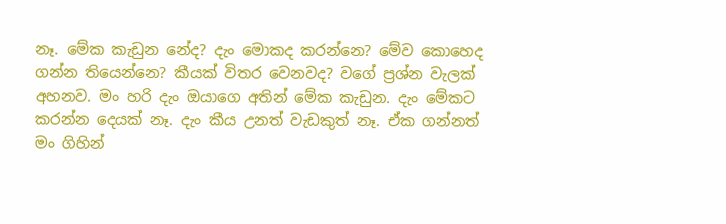නෑ. මේක කැඩුන නේද? දැං මොකද කරන්නෙ? මේව කොහෙද ගන්න තියෙන්නෙ? කීයක් විතර වෙනවද? වගේ ප්‍රශ්න වැලක් අහනව. මං හරි දැං ඔයාගෙ අතින් මේක කැඩුන. දැං මේකට කරන්න දෙයක් නෑ. දැං කීය උනත් වැඩකුත් නෑ. ඒක ගන්නත් මං ගිහින්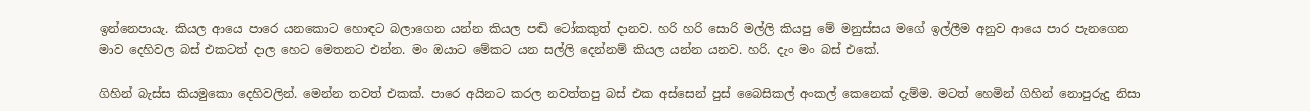ඉන්නෙපායැ. කියල ආයෙ පාරෙ යනකොට හොඳට බලාගෙන යන්න කියල පඬි ටෝකකුත් දානව. හරි හරි සොරි මල්ලි කියපු මේ මනුස්සය මගේ ඉල්ලීම අනුව ආයෙ පාර පැනගෙන මාව දෙහිවල බස් එකටත් දාල හෙට මෙතනට එන්න. මං ඔයාට මේකට යන සල්ලි දෙන්නම් කියල යන්න යනව. හරි. දැං මං බස් එකේ.

ගිහින් බැස්ස කියමුකො දෙහිවලින්. මෙන්න තවත් එකක්. පාරෙ අයිනට කරල නවත්තපු බස් එක අස්සෙන් පුස් බෛසිකල් අංකල් කෙනෙක් දැම්ම. මටත් හෙමින් ගිහින් නොපුරුදු නිසා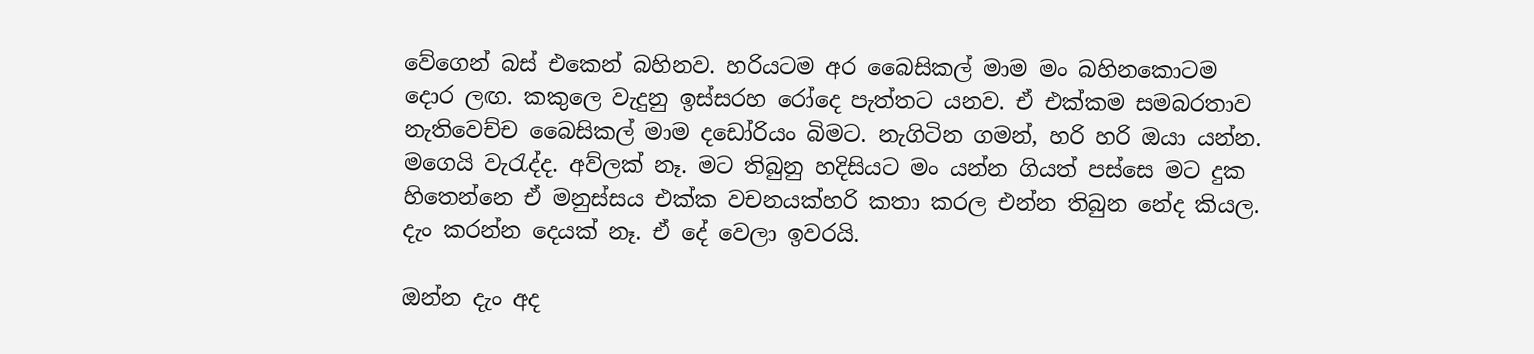වේගෙන් බස් එකෙන් බහිනව. හරියටම අර බෛසිකල් මාම මං බහිනකොටම දොර ලඟ. කකුලෙ වැදුනු ඉස්සරහ රෝදෙ පැත්තට යනව. ඒ එක්කම සමබරතාව නැතිවෙච්ච බෛසිකල් මාම දඩෝරියං බිමට. නැගිටින ගමන්, හරි හරි ඔයා යන්න. මගෙයි වැරැද්ද. අව්ලක් නෑ. මට තිබුනු හදිසියට මං යන්න ගියත් පස්සෙ මට දුක හිතෙන්නෙ ඒ මනුස්සය එක්ක වචනයක්හරි කතා කරල එන්න තිබුන නේද කියල. දැං කරන්න දෙයක් නෑ. ඒ දේ වෙලා ඉවරයි.

ඔන්න දැං අද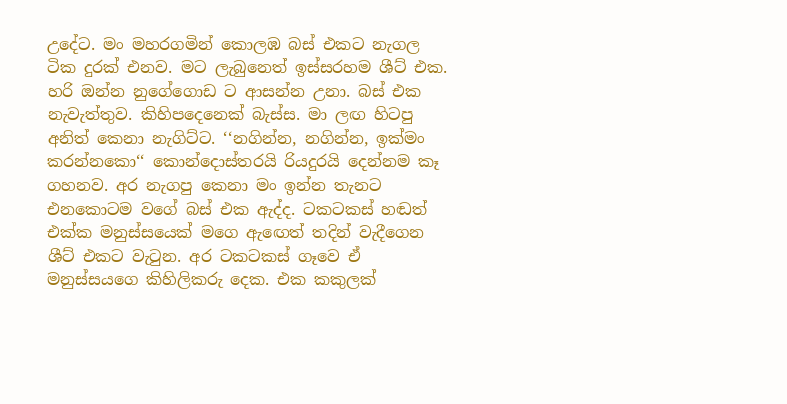උදේට. මං මහරගමින් කොලඹ බස් එකට නැගල ටික දුරක් එනව. මට ලැබුනෙත් ඉස්සරහම ශීට් එක. හරි ඔන්න නුගේගොඩ ට ආසන්න උනා. බස් එක නැවැත්තුව. කිහිපදෙනෙක් බැස්ස. මා ලඟ හිටපු අනිත් කෙනා නැගිට්ට. ‘‘නගින්න, නගින්න, ඉක්මං කරන්නකො‘‘ කොන්දොස්තරයි රියදුරයි දෙන්නම කෑ ගහනව. අර නැගපු කෙනා මං ඉන්න තැනට එනකොටම වගේ බස් එක ඇද්ද. ටකටකස් හඬත් එක්ක මනුස්සයෙක් මගෙ ඇඟෙත් තදින් වැදීගෙන ශීට් එකට වැටුන. අර ටකටකස් ගෑවෙ ඒ මනුස්සයගෙ කිහිලිකරු දෙක. එක කකුලක්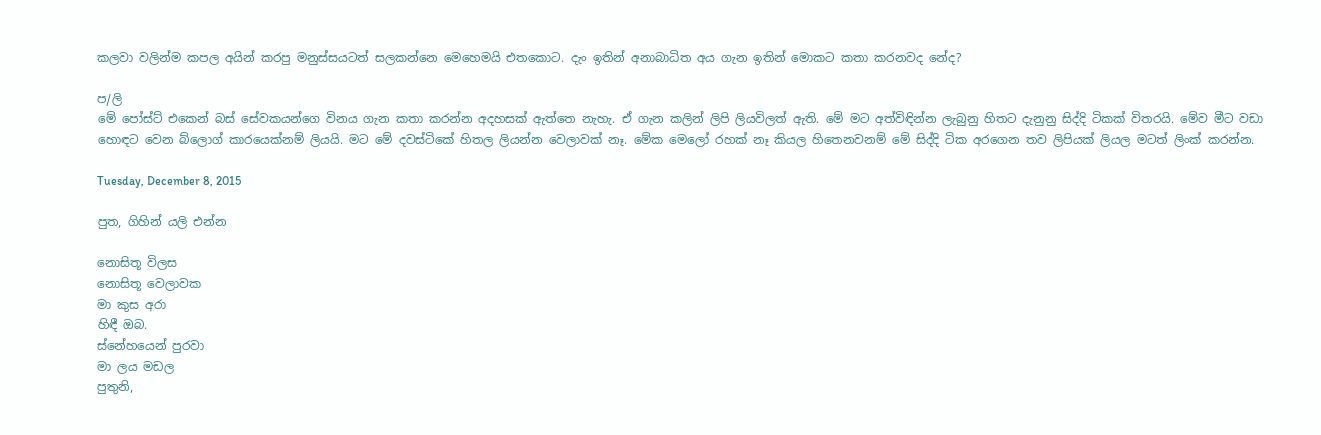කලවා වලින්ම කපල අයින් කරපු මනුස්සයටත් සලකන්නෙ මෙහෙමයි එතකොට. දැං ඉතින් අනාබාධිත අය ගැන ඉතින් මොකට කතා කරනවද නේද?

ප/ලි
මේ පෝස්ට් එකෙන් බස් සේවකයන්ගෙ විනය ගැන කතා කරන්න අදහසක් ඇත්තෙ නැහැ. ඒ ගැන කලින් ලිපි ලියවිලත් ඇති. මේ මට අත්විඳින්න ලැබුනු හිතට දැනුනු සිද්දි ටිකක් විතරයි. මේව මීට වඩා හොඳට වෙන බ්ලොග් කාරයෙක්නම් ලියයි. මට මේ දවස්ටිකේ හිතල ලියන්න වෙලාවක් නෑ. මේක මෙලෝ රහක් නෑ කියල හිතෙනවනම් මේ සිද්දි ටික අරගෙන තව ලිපියක් ලියල මටත් ලිංක් කරන්න.

Tuesday, December 8, 2015

පුත, ගිහින් යලි එන්න

නොසිතූ විලස
නොසිතූ වෙලාවක
මා කුස අරා
හිඳී ඔබ.
ස්නේහයෙන් පුරවා
මා ලය මඩල
පුතුනි,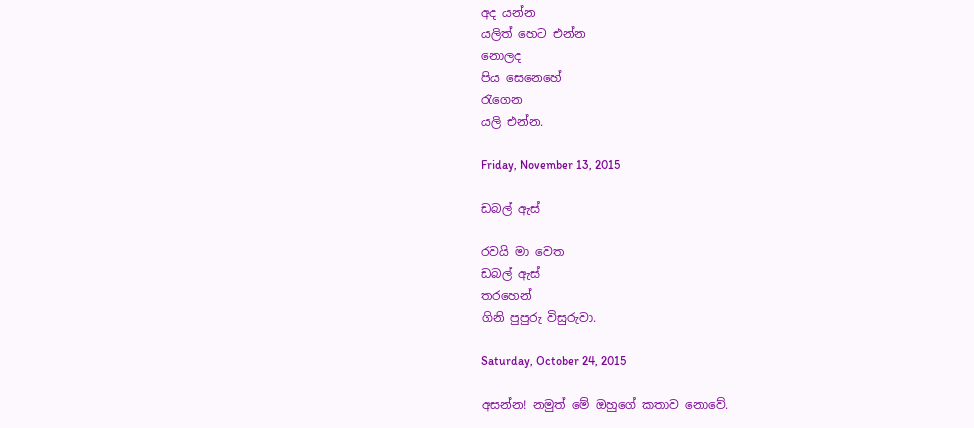අද යන්න
යලිත් හෙට එන්න
නොලද
පිය සෙනෙහේ
රැගෙන
යලි එන්න.

Friday, November 13, 2015

ඩබල් ඇස්

රවයි මා වෙත
ඩබල් ඇස්
තරහෙන්
ගිනි පුපුරු විසුරුවා.

Saturday, October 24, 2015

අසන්න! නමුත් මේ ඔහුගේ කතාව නොවේ.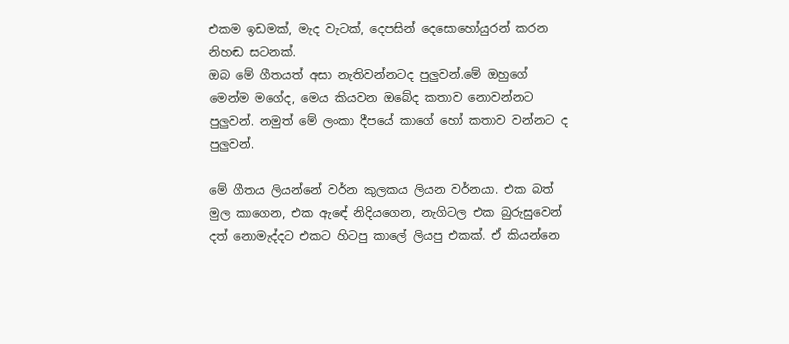එකම ඉඩමක්, මැද වැටක්, දෙපසින් දෙසොහෝයුරන් කරන නිහඬ සටනක්.
ඔබ මේ ගීතයත් අසා නැතිවන්නටද පුලුවන්.මේ ඔහුගේ මෙන්ම මගේද, මෙය කියවන ඔබේද කතාව නොවන්නට පුලුවන්. නමුත් මේ ලංකා දීපයේ කාගේ හෝ කතාව වන්නට ද පුලුවන්.

මේ ගීතය ලියන්නේ වර්න කුලකය ලියන වර්නයා. එක බත් මුල කාගෙන, එක ඇඳේ නිදියගෙන, නැගිටල එක බුරුසුවෙන් දත් නොමැද්දට එකට හිටපු කාලේ ලියපු එකක්. ඒ කියන්නෙ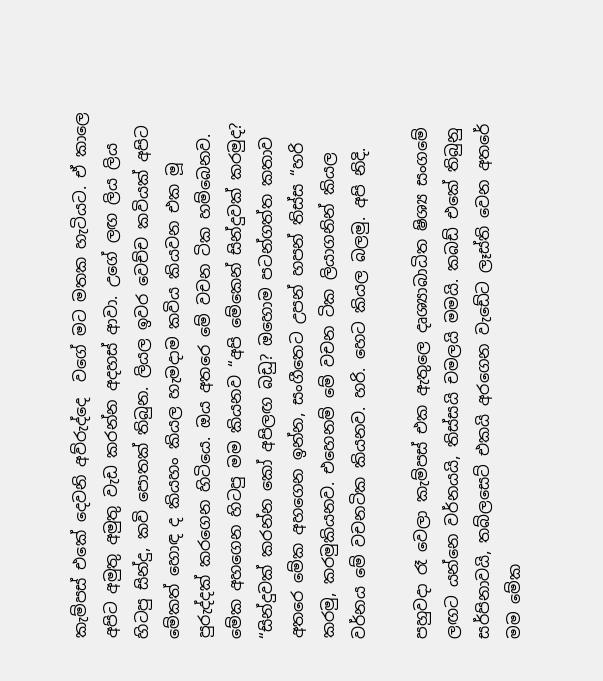කැම්පස් එකේ දෙවනි අව්රුද්දෙ  වගේ මට මතක හැටියට. ඒ කාලෙ අපිට අමුතු අමුතු වැඩ කරන්න අදහස් ආවා. උගේ ලඟ ලිය ලිය හිටපු සින්දු, කවි පොතක් තිබුන. ලියල ඉවර වෙච්ච කවියක් අපිට මේකත් හොඳ ද කියහං කියල හැමදාම කවිය කියවන එක මූ පුරුද්දක් කරගෙන හිටියෙ. ඔය අතරෙ මේ වචන ටික හම්බෙනව. මේක අහගෙන හිටපු මම කියනව “අපි මේකෙන් සින්දුවක් කරමුද? “සින්දුවක් කරන්න කෝ අපිලඟ බඩු? ඔහොම පටන්ගත්ත කතාව අතරෙ මේක අහගෙන ඉන්න, සංගීතෙට උපන් හපන් තිස්ස “හරි කරමු, කරමුකියනව. එහෙනම් මේ වචන ටික ලියාගනින් කියල වර්නය මේ වචනටික කියනව. හරි. හෙට කියල බලමු. අපි නිදි.

පහුවදා රෑ වෙලා කැම්පස් එක ඇතුලෙ දෘශ්‍යාබාධිත ෂිශ්‍ය සංගමේ ලඟට යන්නෙ වර්නයයි, තිස්සයි චමලයි මමයි. කබඩ් එකේ තිබුනු සර්පිනාවයි, තබ්ලසෙට් එකයි අරගෙන වැඩේට ලෑස්ති වෙන අතරේ මම මේක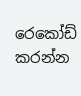රෙකෝඩ් කරන්න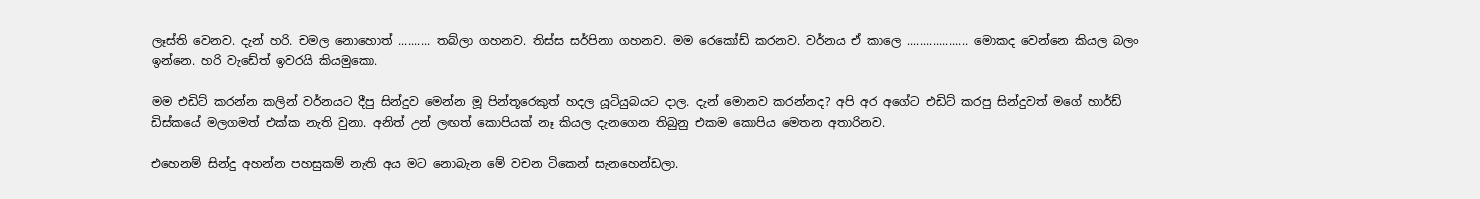ලෑස්ති වෙනව. දැන් හරි. චමල නොහොත් .......... තබ්ලා ගහනව. තිස්ස සර්පිනා ගහනව. මම රෙකෝඩ් කරනව. වර්නය ඒ කාලෙ ................... මොකද වෙන්නෙ කියල බලං ඉන්නෙ. හරි වැඩේත් ඉවරයි කියමුකො.

මම එඩිට් කරන්න කලින් වර්නයට දීපු සින්දුව මෙන්න මූ පින්තූරෙකුත් හදල යූටියුබයට දාල. දැන් මොනව කරන්නද? අපි අර අගේට එඩිට් කරපු සින්දුවත් මගේ හාර්ඩ් ඩිස්කයේ මලගමත් එක්ක නැති වුනා. අනිත් උන් ලඟත් කොපියක් නෑ කියල දැනගෙන තිබුනු එකම කොපිය මෙතන අතාරිනව.

එහෙනම් සින්දු අහන්න පහසුකම් නැති අය මට නොබැන මේ වචන ටිකෙන් සැනහෙන්ඩලා.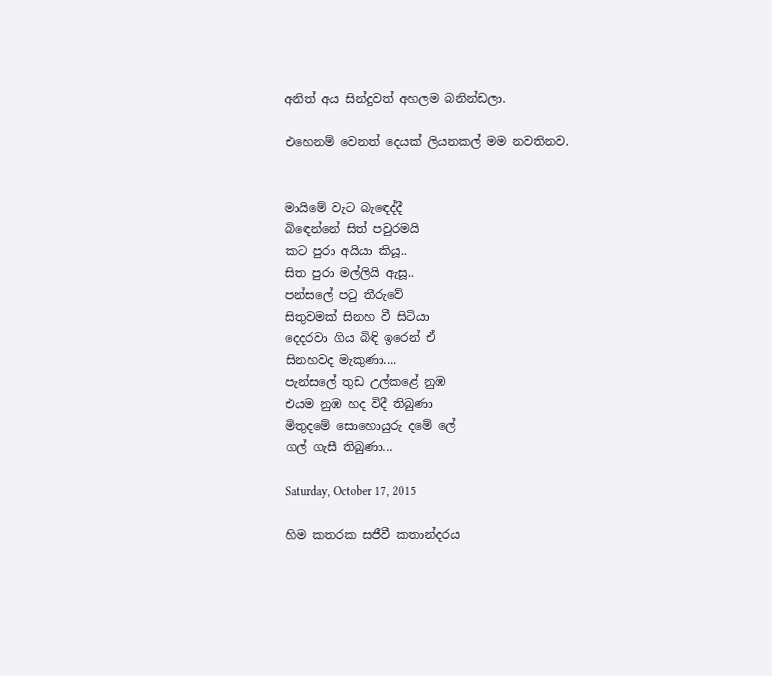අනිත් අය සින්දුවත් අහලම බනින්ඩලා.

එහෙනම් වෙනත් දෙයක් ලියනකල් මම නවතිනව.


මායිමේ වැට බැඳෙද්දී
බිඳෙන්නේ සිත් පවුරමයි
කට පුරා අයියා කියූ..
සිත පුරා මල්ලියි ඇසූ..
පන්සලේ පටු තීරුවේ
සිතුවමක් සිනහ වී සිටියා
දෙදරවා ගිය බිඳි ඉරෙන් ඒ
සිනහවද මැකුණා....
පැන්සලේ තුඩ උල්කළේ නුඹ
එයම නුඹ හද විදී තිබුණා
මිතුදමේ සොහොයුරු දමේ ලේ
ගල් ගැසී තිබුණා...

Saturday, October 17, 2015

හිම කතරක සජීවී කතාන්දරය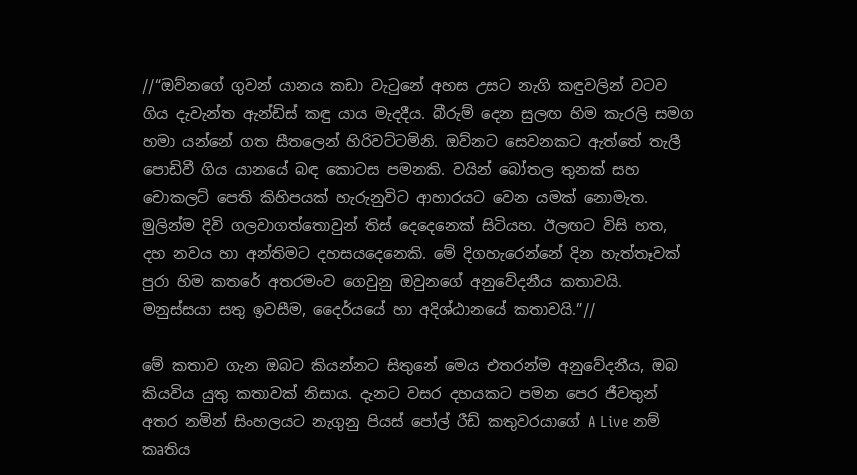//“ඔව්නගේ ගුවන් යානය කඩා වැටුනේ අහස උසට නැගි කඳුවලින් වටව ගිය දැවැන්ත ඇන්ඩිස් කඳු යාය මැදදීය. බීරුම් දෙන සුලඟ හිම කැරලි සමග හමා යන්නේ ගත සීතලෙන් හිරිවට්ටමිනි. ඔව්නට සෙවනකට ඇත්තේ තැලී පොඩිවී ගිය යානයේ බඳ කොටස පමනකි. වයින් බෝතල තුනක් සහ චොකලට් පෙති කිහිපයක් හැරුනුවිට ආහාරයට වෙන යමක් නොමැත. මුලින්ම දිවි ගලවාගත්තොවුන් තිස් දෙදෙනෙක් සිටියහ. ඊලඟට විසි හත, දහ නවය හා අන්තිමට දහසයදෙනෙකි. මේ දිගහැරෙන්නේ දින හැත්තෑවක් පුරා හිම කතරේ අතරමංව ගෙවුනු ඔවුනගේ අනුවේදනීය කතාවයි. මනුස්සයා සතු ඉවසීම, දෛර්යයේ හා අදිශ්ඨානයේ කතාවයි.”//

මේ කතාව ගැන ඔබට කියන්නට සිතුනේ මෙය එතරන්ම අනුවේදනීය, ඔබ කියවිය යුතු කතාවක් නිසාය. දැනට වසර දහයකට පමන පෙර ජීවතුන් අතර නමින් සිංහලයට නැගුනු පියස් පෝල් රීඩ් කතුවරයාගේ A Live නම් කෘතිය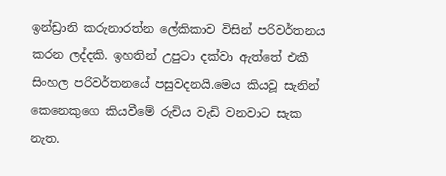ඉන්ඩ්‍රානි කරුනාරත්න ලේකිකාව විසින් පරිවර්තනය කරන ලද්දකි. ඉහතින් උපුටා දක්වා ඇත්තේ එකී සිංහල පරිවර්තනයේ පසුවදනයි.මෙය කියවූ සැනින් කෙනෙකුගෙ කියවීමේ රුචිය වැඩි වනවාට සැක නැත.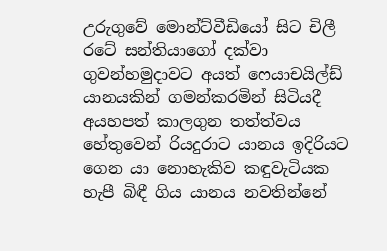උරුගුවේ මොන්ට්වීඩියෝ සිට චිලී රටේ සන්තියාගෝ දක්වා ගුවන්හමුදාවට අයත් ෆෙයාචයිල්ඩ් යානයකින් ගමන්කරමින් සිටියදී අයහපත් කාලගුන තත්ත්වය හේතුවෙන් රියදුරාට යානය ඉදිරියට ගෙන යා නොහැකිව කඳුවැටියක හැපී බිඳී ගිය යානය නවතින්නේ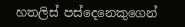හතලිස් පස්දෙනෙකුගෙන්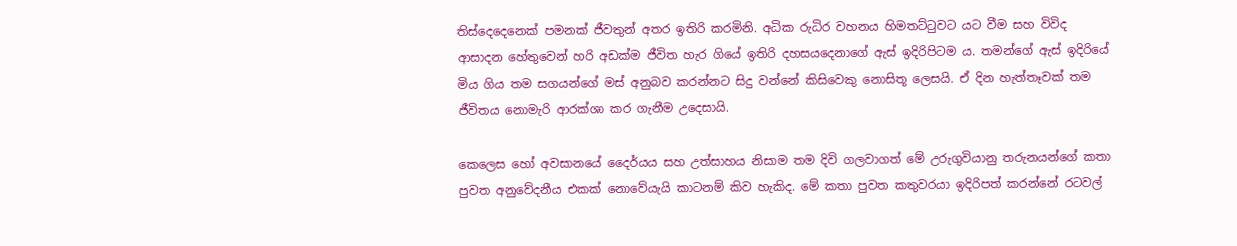තිස්දෙදෙනෙක් පමනක් ජීවතුන් අතර ඉතිරි කරමිනි. අධික රුධිර වහනය හිමතට්ටුවට යට වීම සහ විවිද ආසාදන හේතුවෙන් හරි අඩක්ම ජීවිත හැර ගියේ ඉතිරි දහසයදෙනාගේ ඇස් ඉදිරිපිටම ය. තමන්ගේ ඇස් ඉදිරියේ මිය ගිය තම සගයන්ගේ මස් අනුබව කරන්නට සිදු වන්නේ කිසිවෙකු නොසිතූ ලෙසයි. ඒ දින හැත්තෑවක් තම ජීවිතය නොමැරි ආරක්ශා කර ගැනීම උදෙසායි.

කෙලෙස හෝ අවසානයේ දෛර්යය සහ උත්සාහය නිසාම තම දිවි ගලවාගත් මේ උරුගුවියානු තරුනයන්ගේ කතා පුවත අනුවේදනීය එකක් නොවේයැයි කාටනම් කිව හැකිද. මේ කතා පුවත කතුවරයා ඉදිරිපත් කරන්නේ රටවල්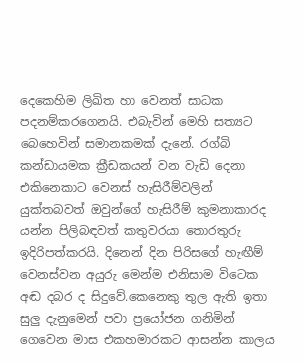දෙකෙහිම ලිඛිත හා වෙනත් සාධක පදනම්කරගෙනයි. එබැවින් මෙහි සත්‍යට බෙහෙවින් සමානකමක් දැනේ. රග්බි කන්ඩායමක ක්‍රීඩකයන් වන වැඩි දෙනා එකිනෙකාට වෙනස් හැසිරීම්වලින් යුක්තබවත් ඔවුන්ගේ හැසිරීම් කුමනාකාරද යන්න පිලිබඳවත් කතුවරයා තොරතුරු ඉදිරිපත්කරයි. දිනෙන් දින පිරිසගේ හැඟීම් වෙනස්වන අයුරු මෙන්ම එනිසාම විටෙක අඬ දබර ද සිදුවේ.කෙනෙකු තුල ඇති ඉතා සුලු දැනුමෙන් පවා ප්‍රයෝජන ගනිමින් ගෙවෙන මාස එකහමාරකට ආසන්න කාලය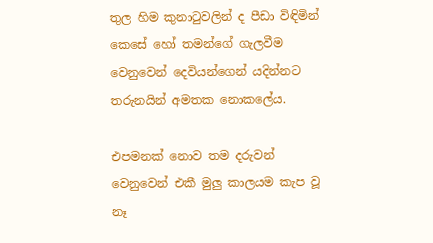තුල හිම කුනාටුවලින් ද පීඩා විඳිමින් කෙසේ හෝ තමන්ගේ ගැලවීම වෙනුවෙන් දෙවියන්ගෙන් යදින්නට තරුනයින් අමතක නොකලේය.

එපමනක් නොව තම දරුවන් වෙනුවෙන් එකී මුලු කාලයම කැප වූ නෑ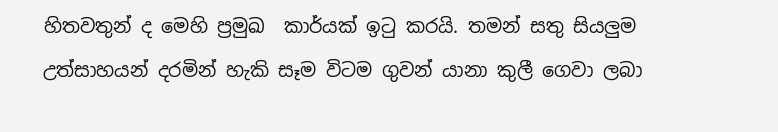හිතවතුන් ද මෙහි ප්‍රමුඛ  කාර්යක් ඉටු කරයි. තමන් සතු සියලුම උත්සාහයන් දරමින් හැකි සෑම විටම ගුවන් යානා කුලී ගෙවා ලබා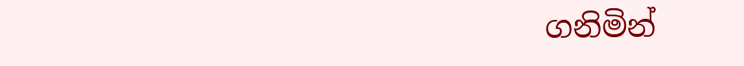ගනිමින්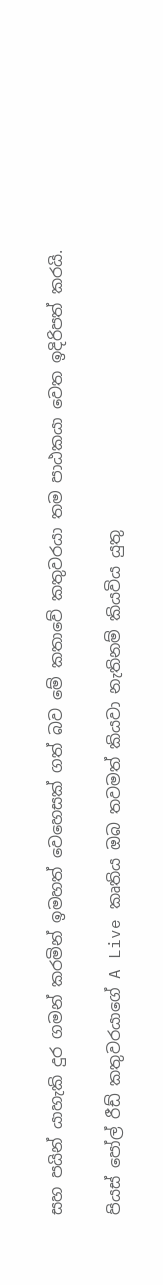සහ පයින් යාහැකි දුර ගමන් කරමින් ඉමහත් වෙහෙසක් ගත් බව මේ කතාවේ කතුවරයා තම පාඨකයා වෙත ඉදිරිපත් කරයි.

පියස් පෝල් රීඩ් කතුවරයාගේ A Live කෘතිය ඔබ තවමත් කියවා නැතිනම් කියවිය යුතු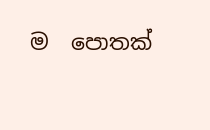ම  පොතක්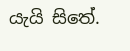යැයි සිතේ.